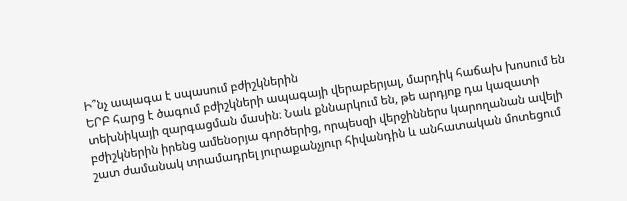Ի՞նչ ապագա է սպասում բժիշկներին
ԵՐԲ հարց է ծագում բժիշկների ապագայի վերաբերյալ, մարդիկ հաճախ խոսում են տեխնիկայի զարգացման մասին։ Նաև քննարկում են, թե արդյոք դա կազատի բժիշկներին իրենց ամենօրյա գործերից, որպեսզի վերջիններս կարողանան ավելի շատ ժամանակ տրամադրել յուրաքանչյուր հիվանդին և անհատական մոտեցում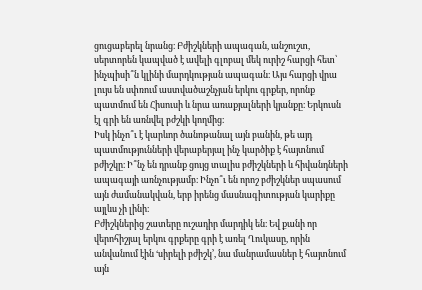ցուցաբերել նրանց։ Բժիշկների ապագան, անշուշտ, սերտորեն կապված է ավելի գլոբալ մեկ ուրիշ հարցի հետ՝ ինչպիսի՞ն կլինի մարդկության ապագան։ Այս հարցի վրա լույս են սփռում աստվածաշնչյան երկու գրքեր, որոնք պատմում են Հիսուսի և նրա առաքյալների կյանքը։ Երկուսն էլ գրի են առնվել բժշկի կողմից։
Իսկ ինչո՞ւ է կարևոր ծանոթանալ այն բանին, թե այդ պատմությունների վերաբերյալ ինչ կարծիք է հայտնում բժիշկը։ Ի՞նչ են դրանք ցույց տալիս բժիշկների և հիվանդների ապագայի առնչությամբ։ Ինչո՞ւ են որոշ բժիշկներ սպասում այն ժամանակվան, երբ իրենց մասնագիտության կարիքը այլևս չի լինի։
Բժիշկներից շատերը ուշադիր մարդիկ են։ Եվ քանի որ վերոհիշյալ երկու գրքերը գրի է առել Ղուկասը, որին անվանում էին ‘սիրելի բժիշկ’, նա մանրամասներ է հայտնում այն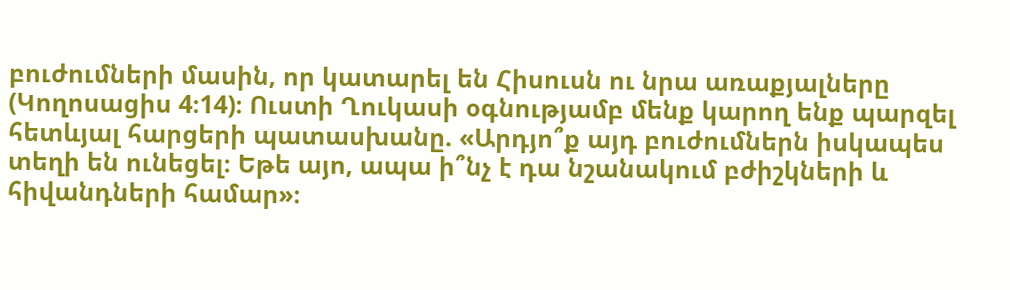բուժումների մասին, որ կատարել են Հիսուսն ու նրա առաքյալները (Կողոսացիս 4։14)։ Ուստի Ղուկասի օգնությամբ մենք կարող ենք պարզել հետևյալ հարցերի պատասխանը. «Արդյո՞ք այդ բուժումներն իսկապես տեղի են ունեցել։ Եթե այո, ապա ի՞նչ է դա նշանակում բժիշկների և հիվանդների համար»։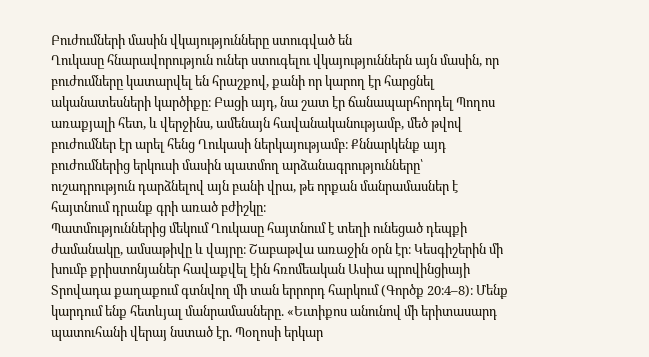Բուժումների մասին վկայությունները ստուգված են
Ղուկասը հնարավորություն ուներ ստուգելու վկայություններն այն մասին, որ բուժումները կատարվել են հրաշքով, քանի որ կարող էր հարցնել ականատեսների կարծիքը։ Բացի այդ, նա շատ էր ճանապարհորդել Պողոս առաքյալի հետ, և վերջինս, ամենայն հավանականությամբ, մեծ թվով բուժումներ էր արել հենց Ղուկասի ներկայությամբ։ Քննարկենք այդ բուժումներից երկուսի մասին պատմող արձանագրությունները՝ ուշադրություն դարձնելով այն բանի վրա, թե որքան մանրամասներ է հայտնում դրանք գրի առած բժիշկը։
Պատմություններից մեկում Ղուկասը հայտնում է տեղի ունեցած դեպքի ժամանակը, ամսաթիվը և վայրը։ Շաբաթվա առաջին օրն էր։ Կեսգիշերին մի խումբ քրիստոնյաներ հավաքվել էին հռոմեական Ասիա պրովինցիայի Տրովադա քաղաքում գտնվող մի տան երրորդ հարկում (Գործք 20։4–8)։ Մենք կարդում ենք հետևյալ մանրամասները. «Եւտիքոս անունով մի երիտասարդ պատուհանի վերայ նստած էր. Պօղոսի երկար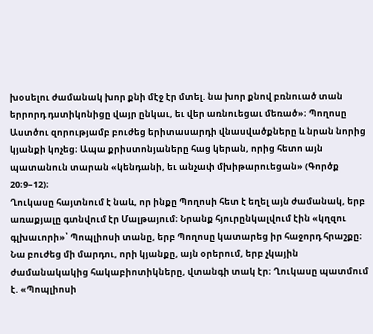խօսելու ժամանակ խոր քնի մէջ էր մտել. նա խոր քնով բռնուած տան երրորդ դստիկոնիցը վայր ընկաւ, եւ վեր առնուեցաւ մեռած»։ Պողոսը Աստծու զորությամբ բուժեց երիտասարդի վնասվածքները և նրան նորից կյանքի կոչեց։ Ապա քրիստոնյաները հաց կերան, որից հետո այն պատանուն տարան «կենդանի, եւ անչափ մխիթարուեցան» (Գործք 20։9–12)։
Ղուկասը հայտնում է նաև, որ ինքը Պողոսի հետ է եղել այն ժամանակ, երբ առաքյալը գտնվում էր Մալթայում։ Նրանք հյուրընկալվում էին «կղզու գլխաւորի»՝ Պոպլիոսի տանը, երբ Պողոսը կատարեց իր հաջորդ հրաշքը։ Նա բուժեց մի մարդու, որի կյանքը, այն օրերում, երբ չկային ժամանակակից հակաբիոտիկները, վտանգի տակ էր։ Ղուկասը պատմում է. «Պոպլիոսի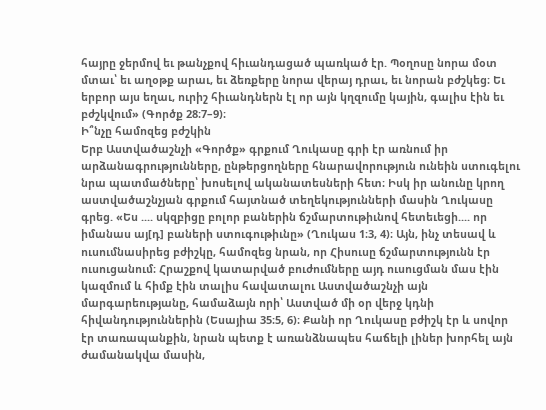հայրը ջերմով եւ թանչքով հիւանդացած պառկած էր. Պօղոսը նորա մօտ մտաւ՝ եւ աղօթք արաւ, եւ ձեռքերը նորա վերայ դրաւ, եւ նորան բժշկեց։ Եւ երբոր այս եղաւ, ուրիշ հիւանդներն էլ որ այն կղզումը կային, գալիս էին եւ բժշկվում» (Գործք 28։7–9)։
Ի՞նչը համոզեց բժշկին
Երբ Աստվածաշնչի «Գործք» գրքում Ղուկասը գրի էր առնում իր արձանագրությունները, ընթերցողները հնարավորություն ունեին ստուգելու նրա պատմածները՝ խոսելով ականատեսների հետ։ Իսկ իր անունը կրող աստվածաշնչյան գրքում հայտնած տեղեկությունների մասին Ղուկասը գրեց. «Ես .... սկզբիցը բոլոր բաներին ճշմարտութիւնով հետեւեցի.... որ իմանաս այ[դ] բաների ստուգութիւնը» (Ղուկաս 1։3, 4)։ Այն, ինչ տեսավ և ուսումնասիրեց բժիշկը, համոզեց նրան, որ Հիսուսը ճշմարտությունն էր ուսուցանում։ Հրաշքով կատարված բուժումները այդ ուսուցման մաս էին կազմում և հիմք էին տալիս հավատալու Աստվածաշնչի այն մարգարեությանը, համաձայն որի՝ Աստված մի օր վերջ կդնի հիվանդություններին (Եսայիա 35։5, 6)։ Քանի որ Ղուկասը բժիշկ էր և սովոր էր տառապանքին, նրան պետք է առանձնապես հաճելի լիներ խորհել այն ժամանակվա մասին,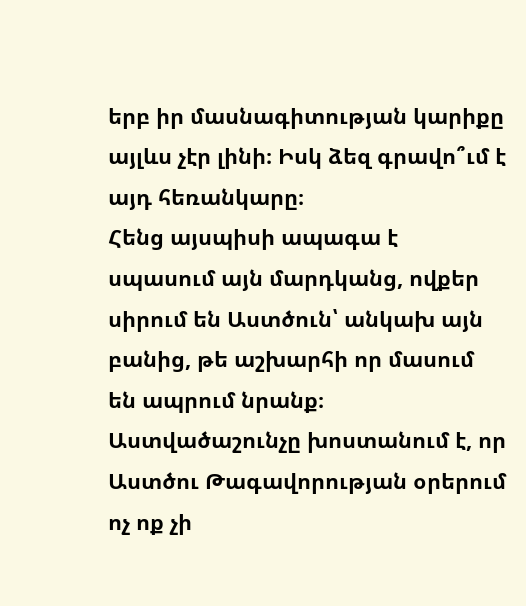երբ իր մասնագիտության կարիքը այլևս չէր լինի։ Իսկ ձեզ գրավո՞ւմ է այդ հեռանկարը։
Հենց այսպիսի ապագա է սպասում այն մարդկանց, ովքեր սիրում են Աստծուն՝ անկախ այն բանից, թե աշխարհի որ մասում են ապրում նրանք։ Աստվածաշունչը խոստանում է, որ Աստծու Թագավորության օրերում ոչ ոք չի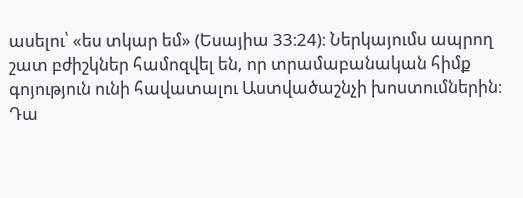ասելու՝ «ես տկար եմ» (Եսայիա 33։24)։ Ներկայումս ապրող շատ բժիշկներ համոզվել են, որ տրամաբանական հիմք գոյություն ունի հավատալու Աստվածաշնչի խոստումներին։
Դա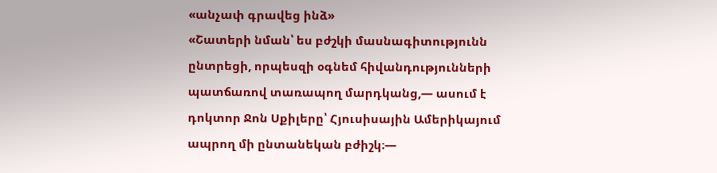«անչափ գրավեց ինձ»
«Շատերի նման՝ ես բժշկի մասնագիտությունն ընտրեցի, որպեսզի օգնեմ հիվանդությունների պատճառով տառապող մարդկանց,— ասում է դոկտոր Ջոն Սքիլերը՝ Հյուսիսային Ամերիկայում ապրող մի ընտանեկան բժիշկ։—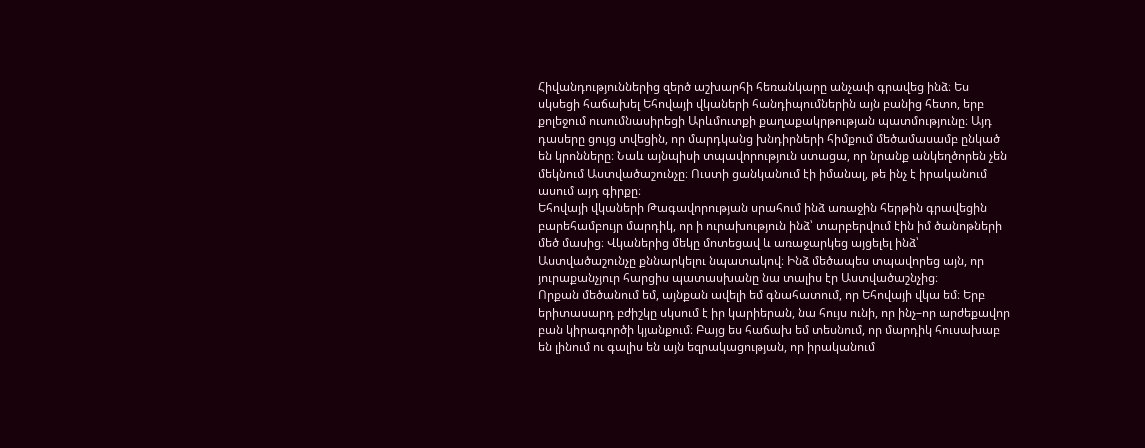Հիվանդություններից զերծ աշխարհի հեռանկարը անչափ գրավեց ինձ։ Ես սկսեցի հաճախել Եհովայի վկաների հանդիպումներին այն բանից հետո, երբ քոլեջում ուսումնասիրեցի Արևմուտքի քաղաքակրթության պատմությունը։ Այդ դասերը ցույց տվեցին, որ մարդկանց խնդիրների հիմքում մեծամասամբ ընկած են կրոնները։ Նաև այնպիսի տպավորություն ստացա, որ նրանք անկեղծորեն չեն մեկնում Աստվածաշունչը։ Ուստի ցանկանում էի իմանալ, թե ինչ է իրականում ասում այդ գիրքը։
Եհովայի վկաների Թագավորության սրահում ինձ առաջին հերթին գրավեցին բարեհամբույր մարդիկ, որ ի ուրախություն ինձ՝ տարբերվում էին իմ ծանոթների մեծ մասից։ Վկաներից մեկը մոտեցավ և առաջարկեց այցելել ինձ՝ Աստվածաշունչը քննարկելու նպատակով։ Ինձ մեծապես տպավորեց այն, որ յուրաքանչյուր հարցիս պատասխանը նա տալիս էր Աստվածաշնչից։
Որքան մեծանում եմ, այնքան ավելի եմ գնահատում, որ Եհովայի վկա եմ։ Երբ երիտասարդ բժիշկը սկսում է իր կարիերան, նա հույս ունի, որ ինչ–որ արժեքավոր բան կիրագործի կյանքում։ Բայց ես հաճախ եմ տեսնում, որ մարդիկ հուսախաբ են լինում ու գալիս են այն եզրակացության, որ իրականում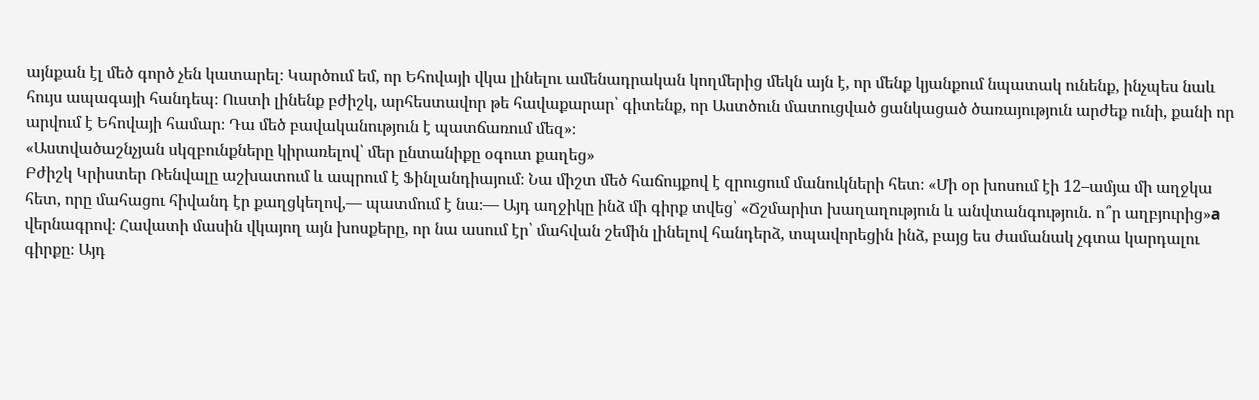այնքան էլ մեծ գործ չեն կատարել։ Կարծում եմ, որ Եհովայի վկա լինելու ամենադրական կողմերից մեկն այն է, որ մենք կյանքում նպատակ ունենք, ինչպես նաև հույս ապագայի հանդեպ։ Ուստի լինենք բժիշկ, արհեստավոր թե հավաքարար՝ գիտենք, որ Աստծուն մատուցված ցանկացած ծառայություն արժեք ունի, քանի որ արվում է Եհովայի համար։ Դա մեծ բավականություն է պատճառում մեզ»։
«Աստվածաշնչյան սկզբունքները կիրառելով՝ մեր ընտանիքը օգուտ քաղեց»
Բժիշկ Կրիստեր Ռենվալը աշխատում և ապրում է Ֆինլանդիայում։ Նա միշտ մեծ հաճույքով է զրուցում մանուկների հետ։ «Մի օր խոսում էի 12–ամյա մի աղջկա հետ, որը մահացու հիվանդ էր քաղցկեղով,— պատմում է նա։— Այդ աղջիկը ինձ մի գիրք տվեց՝ «Ճշմարիտ խաղաղություն և անվտանգություն. ո՞ր աղբյուրից»a վերնագրով։ Հավատի մասին վկայող այն խոսքերը, որ նա ասում էր՝ մահվան շեմին լինելով հանդերձ, տպավորեցին ինձ, բայց ես ժամանակ չգտա կարդալու գիրքը։ Այդ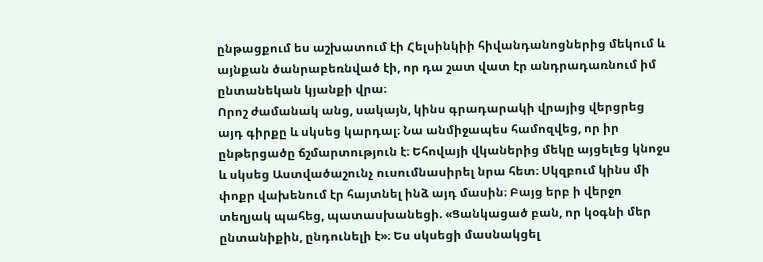ընթացքում ես աշխատում էի Հելսինկիի հիվանդանոցներից մեկում և այնքան ծանրաբեռնված էի, որ դա շատ վատ էր անդրադառնում իմ ընտանեկան կյանքի վրա։
Որոշ ժամանակ անց, սակայն, կինս գրադարակի վրայից վերցրեց այդ գիրքը և սկսեց կարդալ։ Նա անմիջապես համոզվեց, որ իր ընթերցածը ճշմարտություն է։ Եհովայի վկաներից մեկը այցելեց կնոջս և սկսեց Աստվածաշունչ ուսումնասիրել նրա հետ։ Սկզբում կինս մի փոքր վախենում էր հայտնել ինձ այդ մասին։ Բայց երբ ի վերջո տեղյակ պահեց, պատասխանեցի. «Ցանկացած բան, որ կօգնի մեր ընտանիքին, ընդունելի է»։ Ես սկսեցի մասնակցել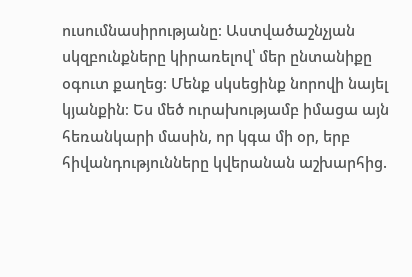ուսումնասիրությանը։ Աստվածաշնչյան սկզբունքները կիրառելով՝ մեր ընտանիքը օգուտ քաղեց։ Մենք սկսեցինք նորովի նայել կյանքին։ Ես մեծ ուրախությամբ իմացա այն հեռանկարի մասին, որ կգա մի օր, երբ հիվանդությունները կվերանան աշխարհից.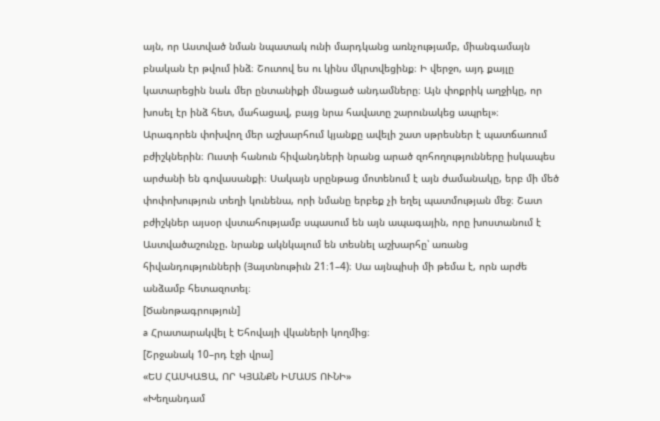այն, որ Աստված նման նպատակ ունի մարդկանց առնչությամբ, միանգամայն բնական էր թվում ինձ։ Շուտով ես ու կինս մկրտվեցինք։ Ի վերջո, այդ քայլը կատարեցին նաև մեր ընտանիքի մնացած անդամները։ Այն փոքրիկ աղջիկը, որ խոսել էր ինձ հետ, մահացավ, բայց նրա հավատը շարունակեց ապրել»։
Արագորեն փոխվող մեր աշխարհում կյանքը ավելի շատ սթրեսներ է պատճառում բժիշկներին։ Ուստի հանուն հիվանդների նրանց արած զոհողությունները իսկապես արժանի են գովասանքի։ Սակայն սրընթաց մոտենում է այն ժամանակը, երբ մի մեծ փոփոխություն տեղի կունենա, որի նմանը երբեք չի եղել պատմության մեջ։ Շատ բժիշկներ այսօր վստահությամբ սպասում են այն ապագային, որը խոստանում է Աստվածաշունչը. նրանք ակնկալում են տեսնել աշխարհը՝ առանց հիվանդությունների (Յայտնութիւն 21։1–4)։ Սա այնպիսի մի թեմա է, որն արժե անձամբ հետազոտել։
[Ծանոթագրություն]
a Հրատարակվել է Եհովայի վկաների կողմից։
[Շրջանակ 10–րդ էջի վրա]
«ԵՍ ՀԱՍԿԱՑԱ, ՈՐ ԿՅԱՆՔՆ ԻՄԱՍՏ ՈՒՆԻ»
«Խեղանդամ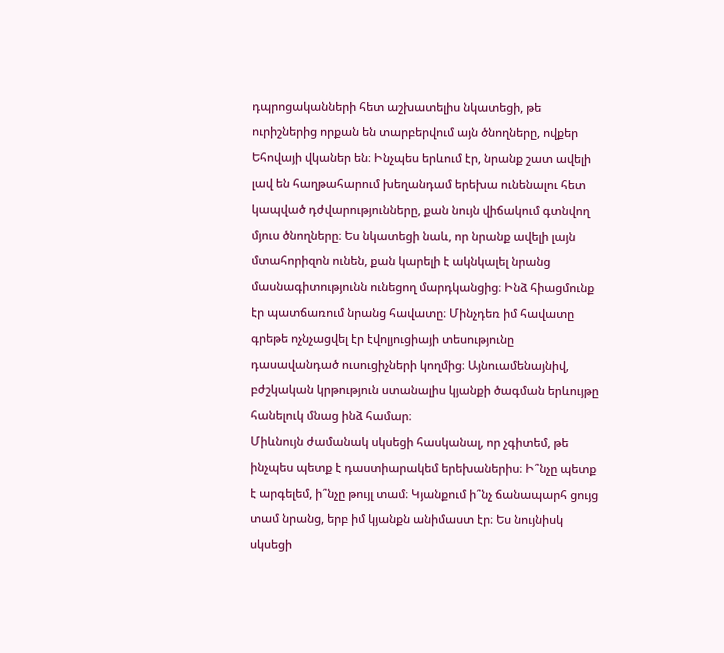դպրոցականների հետ աշխատելիս նկատեցի, թե ուրիշներից որքան են տարբերվում այն ծնողները, ովքեր Եհովայի վկաներ են։ Ինչպես երևում էր, նրանք շատ ավելի լավ են հաղթահարում խեղանդամ երեխա ունենալու հետ կապված դժվարությունները, քան նույն վիճակում գտնվող մյուս ծնողները։ Ես նկատեցի նաև, որ նրանք ավելի լայն մտահորիզոն ունեն, քան կարելի է ակնկալել նրանց մասնագիտությունն ունեցող մարդկանցից։ Ինձ հիացմունք էր պատճառում նրանց հավատը։ Մինչդեռ իմ հավատը գրեթե ոչնչացվել էր էվոլյուցիայի տեսությունը դասավանդած ուսուցիչների կողմից։ Այնուամենայնիվ, բժշկական կրթություն ստանալիս կյանքի ծագման երևույթը հանելուկ մնաց ինձ համար։
Միևնույն ժամանակ սկսեցի հասկանալ, որ չգիտեմ, թե ինչպես պետք է դաստիարակեմ երեխաներիս։ Ի՞նչը պետք է արգելեմ, ի՞նչը թույլ տամ։ Կյանքում ի՞նչ ճանապարհ ցույց տամ նրանց, երբ իմ կյանքն անիմաստ էր։ Ես նույնիսկ սկսեցի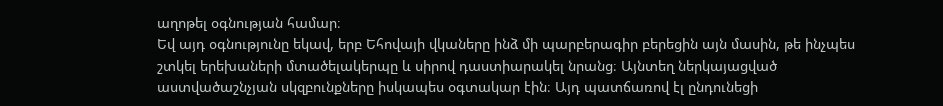աղոթել օգնության համար։
Եվ այդ օգնությունը եկավ, երբ Եհովայի վկաները ինձ մի պարբերագիր բերեցին այն մասին, թե ինչպես շտկել երեխաների մտածելակերպը և սիրով դաստիարակել նրանց։ Այնտեղ ներկայացված աստվածաշնչյան սկզբունքները իսկապես օգտակար էին։ Այդ պատճառով էլ ընդունեցի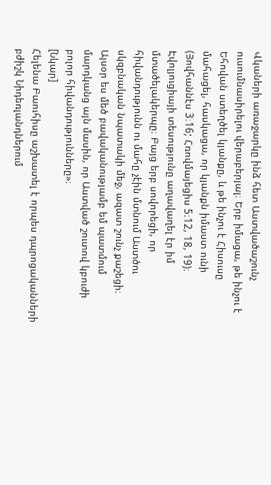Վկաների առաջարկը ինձ հետ Աստվածաշունչ ուսումնասիրելու վերաբերյալ։ Երբ իմացա, թե ինչու է Եհովան ստեղծել կյանքը, և թե ինչու է Հիսուսը մահացել, հասկացա, որ կյանքն իմաստ ունի (Յովհաննէս 3։16; Հռովմայեցիս 5։12, 18, 19)։ Էվոլյուցիայի տեսությունը աղավաղել էր իմ մտածելակերպը։ Բայց երբ սովորեցի, որ հիվանդությունն ու մահը չէին մտնում Աստծու սկզբնական նպատակի մեջ, ազատ շունչ քաշեցի։ Այսօր ես մեծ բավականությամբ եմ պատմում մարդկանց այն մասին, որ Աստված շուտով կբուժի բոլոր հիվանդությունները»։
[Նկար]
Հելենա Բաուհիսը աշխատել է որպես դպրոցականների բժիշկ Նիդեռլանդներում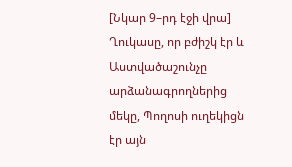[Նկար 9–րդ էջի վրա]
Ղուկասը, որ բժիշկ էր և Աստվածաշունչը արձանագրողներից մեկը, Պողոսի ուղեկիցն էր այն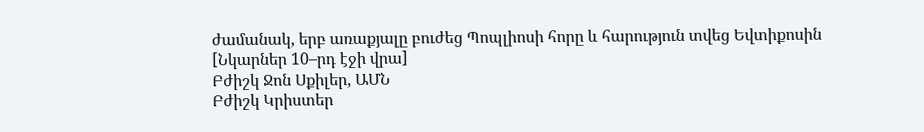ժամանակ, երբ առաքյալը բուժեց Պոպլիոսի հորը և հարություն տվեց Եվտիքոսին
[Նկարներ 10–րդ էջի վրա]
Բժիշկ Ջոն Սքիլեր, ԱՄՆ
Բժիշկ Կրիստեր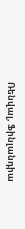Ռենվալ, Ֆինլանդիա